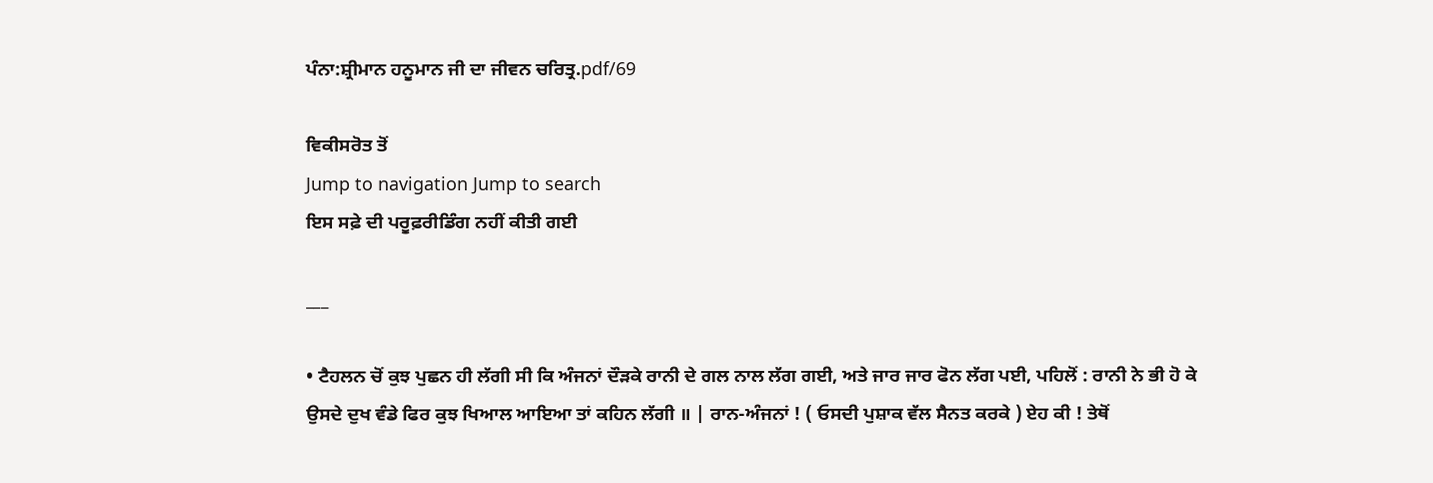ਪੰਨਾ:ਸ਼੍ਰੀਮਾਨ ਹਨੂਮਾਨ ਜੀ ਦਾ ਜੀਵਨ ਚਰਿਤ੍ਰ.pdf/69

ਵਿਕੀਸਰੋਤ ਤੋਂ
Jump to navigation Jump to search
ਇਸ ਸਫ਼ੇ ਦੀ ਪਰੂਫ਼ਰੀਡਿੰਗ ਨਹੀਂ ਕੀਤੀ ਗਈ

___

• ਟੈਹਲਨ ਚੋਂ ਕੁਝ ਪੁਛਨ ਹੀ ਲੱਗੀ ਸੀ ਕਿ ਅੰਜਨਾਂ ਦੌੜਕੇ ਰਾਨੀ ਦੇ ਗਲ ਨਾਲ ਲੱਗ ਗਈ, ਅਤੇ ਜਾਰ ਜਾਰ ਫੋਨ ਲੱਗ ਪਈ, ਪਹਿਲੋਂ : ਰਾਨੀ ਨੇ ਭੀ ਹੋ ਕੇ ਉਸਦੇ ਦੁਖ ਵੰਡੇ ਫਿਰ ਕੁਝ ਖਿਆਲ ਆਇਆ ਤਾਂ ਕਹਿਨ ਲੱਗੀ ॥ | ਰਾਨ-ਅੰਜਨਾਂ ! ( ਓਸਦੀ ਪੁਸ਼ਾਕ ਵੱਲ ਸੈਨਤ ਕਰਕੇ ) ਏਹ ਕੀ ! ਤੇਥੋਂ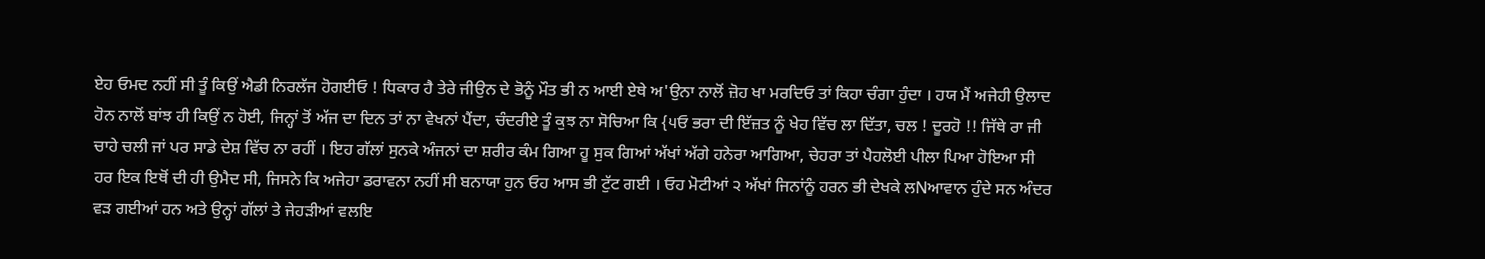ਏਹ ਓਮਦ ਨਹੀਂ ਸੀ ਤੂੰ ਕਿਉਂ ਐਡੀ ਨਿਰਲੱਜ ਹੋਗਈਓ ! ਧਿਕਾਰ ਹੈ ਤੇਰੇ ਜੀਉਨ ਦੇ ਭੋਨੂੰ ਮੌਤ ਭੀ ਨ ਆਈ ਏਥੇ ਅ'ਉਨਾ ਨਾਲੋਂ ਜ਼ੋਹ ਖਾ ਮਰਦਿਓ ਤਾਂ ਕਿਹਾ ਚੰਗਾ ਹੁੰਦਾ । ਹਯ ਮੈਂ ਅਜੇਹੀ ਉਲਾਦ ਹੋਨ ਨਾਲੋਂ ਬਾਂਝ ਹੀ ਕਿਉਂ ਨ ਹੋਈ, ਜਿਨ੍ਹਾਂ ਤੋਂ ਅੱਜ ਦਾ ਦਿਨ ਤਾਂ ਨਾ ਵੇਖਨਾਂ ਪੈਂਦਾ, ਚੰਦਰੀਏ ਤੂੰ ਕੁਝ ਨਾ ਸੋਚਿਆ ਕਿ {੫ਓ ਭਰਾ ਦੀ ਇੱਜ਼ਤ ਨੂੰ ਖੇਹ ਵਿੱਚ ਲਾ ਦਿੱਤਾ, ਚਲ ! ਦੂਰਹੋ !! ਜਿੱਥੇ ਰਾ ਜੀ ਚਾਹੇ ਚਲੀ ਜਾਂ ਪਰ ਸਾਡੇ ਦੇਸ਼ ਵਿੱਚ ਨਾ ਰਹੀਂ । ਇਹ ਗੱਲਾਂ ਸੁਨਕੇ ਅੰਜਨਾਂ ਦਾ ਸ਼ਰੀਰ ਕੰਮ ਗਿਆ ਹੂ ਸੁਕ ਗਿਆਂ ਅੱਖਾਂ ਅੱਗੇ ਹਨੇਰਾ ਆਗਿਆ, ਚੇਹਰਾ ਤਾਂ ਪੈਹਲੋਈ ਪੀਲਾ ਪਿਆ ਹੋਇਆ ਸੀ ਹਰ ਇਕ ਇਥੋਂ ਦੀ ਹੀ ਉਮੈਦ ਸੀ, ਜਿਸਨੇ ਕਿ ਅਜੇਹਾ ਡਰਾਵਨਾ ਨਹੀਂ ਸੀ ਬਨਾਯਾ ਹੁਨ ਓਹ ਆਸ ਭੀ ਟੁੱਟ ਗਈ । ਓਹ ਮੋਟੀਆਂ ੨ ਅੱਖਾਂ ਜਿਨਾਂਨੂੰ ਹਰਨ ਭੀ ਦੇਖਕੇ ਲNਆਵਾਨ ਹੁੰਦੇ ਸਨ ਅੰਦਰ ਵੜ ਗਈਆਂ ਹਨ ਅਤੇ ਉਨ੍ਹਾਂ ਗੱਲਾਂ ਤੇ ਜੇਹੜੀਆਂ ਵਲਇ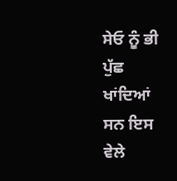ਸੇਓ ਨੂੰ ਭੀ ਪੁੱਛ ਖਾਂਦਿਆਂ ਸਨ ਇਸ ਵੇਲੇ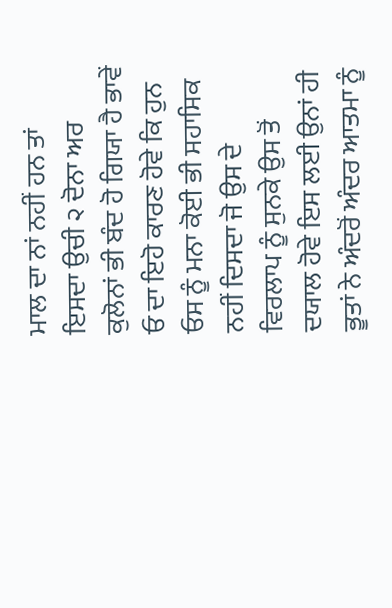ਮਾਲ ਦਾ ਨਾਂ ਨਹੀਂ ਹਨ ਤਾਂ ਇਸਦਾ ਉਚੀ ੨ ਦੋਨਾ ਅਰ ਕੁਲੋਨਾਂ ਭੀ ਬੰਦ ਹੋ ਗਿਯਾ ਹੈ ਭਾਵੇਂ ਓ ਦਾ ਇਹੋ ਕਾਰਣ ਹੋਵੇ ਕਿ ਹੁਨ ਓਸ ਨੂੰ ਮਨਾ ਕੋਈ ਭੀ ਸਹਾਸਿਕ ਨਹੀਂ ਦਿਸਦਾ ਜੋ ਉਸ ਦੇ ਵਿਰਲਾਪ ਨੂੰ ਸੁਨਕੇ ਉਸ ਤੋਂ ਦਯਾਲ ਹੋਵੇ ਇਸ ਲਈ ਉਨਾਂ ਹੀ ਭੂਤਾਂ ਨੇ ਅੰਦਰੋਂ ਅੰਦਰ ਆਤਮਾ ਨੂੰ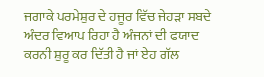ਜਗਾਕੇ ਪਰਮੇਸ਼ੁਰ ਦੇ ਹਜੂਰ ਵਿੱਚ ਜੇਹੜਾ ਸਬਦੇ ਅੰਦਰ ਵਿਆਪ ਰਿਹਾ ਹੈ ਅੰਜਨਾਂ ਦੀ ਫਯਾਦ ਕਰਨੀ ਸ਼ੁਰੂ ਕਰ ਦਿੱਤੀ ਹੈ ਜਾਂ ਏਹ ਗੱਲ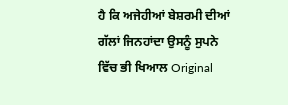ਹੈ ਕਿ ਅਜੇਹੀਆਂ ਬੇਸ਼ਰਮੀ ਦੀਆਂ ਗੱਲਾਂ ਜਿਨਹਾਂਦਾ ਉਸਨੂੰ ਸੁਪਨੇ ਵਿੱਚ ਭੀ ਖਿਆਲ Original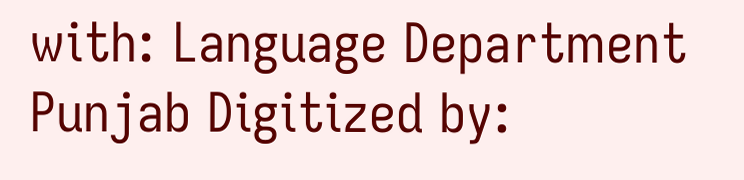with: Language Department Punjab Digitized by: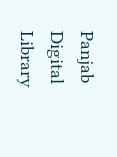Panjab Digital Library